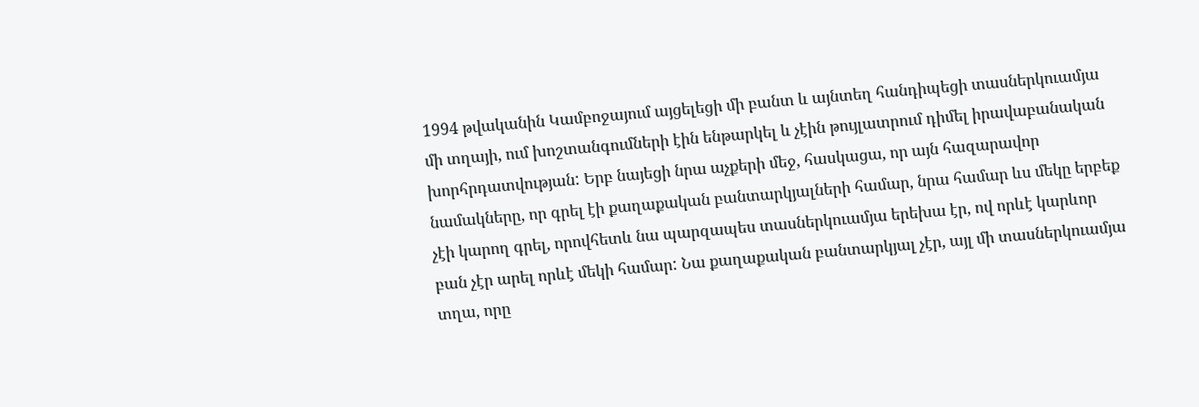1994 թվականին Կամբոջայում այցելեցի մի բանտ և այնտեղ հանդիպեցի տասներկուամյա մի տղայի, ում խոշտանգումների էին ենթարկել և չէին թույլատրում դիմել իրավաբանական խորհրդատվության: Երբ նայեցի նրա աչքերի մեջ, հասկացա, որ այն հազարավոր նամակները, որ գրել էի քաղաքական բանտարկյալների համար, նրա համար ևս մեկը երբեք չէի կարող գրել, որովհետև նա պարզապես տասներկուամյա երեխա էր, ով որևէ կարևոր բան չէր արել որևէ մեկի համար: Նա քաղաքական բանտարկյալ չէր, այլ մի տասներկուամյա տղա, որը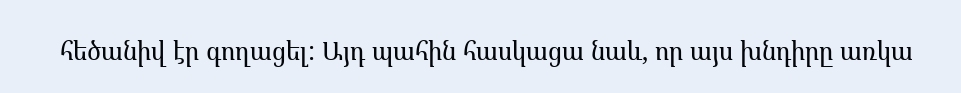հեծանիվ էր գողացել: Այդ պահին հասկացա նաև, որ այս խնդիրը առկա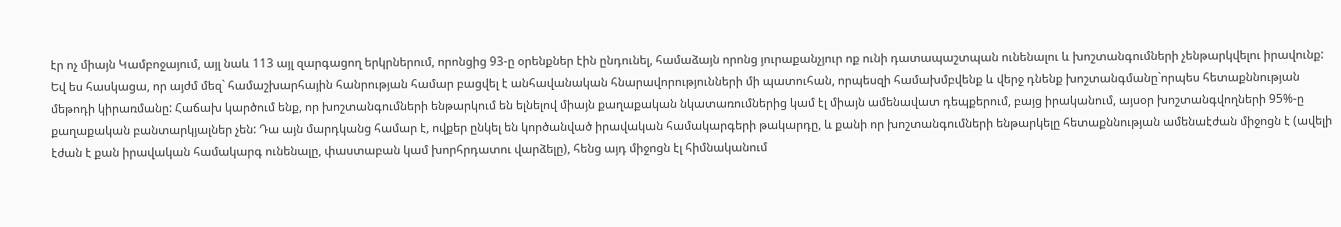էր ոչ միայն Կամբոջայում, այլ նաև 113 այլ զարգացող երկրներում, որոնցից 93-ը օրենքներ էին ընդունել, համաձայն որոնց յուրաքանչյուր ոք ունի դատապաշտպան ունենալու և խոշտանգումների չենթարկվելու իրավունք:
Եվ ես հասկացա, որ այժմ մեզ` համաշխարհային հանրության համար բացվել է անհավանական հնարավորությունների մի պատուհան, որպեսզի համախմբվենք և վերջ դնենք խոշտանգմանը`որպես հետաքննության մեթոդի կիրառմանը: Հաճախ կարծում ենք, որ խոշտանգումների ենթարկում են ելնելով միայն քաղաքական նկատառումներից կամ էլ միայն ամենավատ դեպքերում, բայց իրականում, այսօր խոշտանգվողների 95%-ը քաղաքական բանտարկյալներ չեն: Դա այն մարդկանց համար է, ովքեր ընկել են կործանված իրավական համակարգերի թակարդը, և քանի որ խոշտանգումների ենթարկելը հետաքննության ամենաէժան միջոցն է (ավելի էժան է քան իրավական համակարգ ունենալը, փաստաբան կամ խորհրդատու վարձելը), հենց այդ միջոցն էլ հիմնականում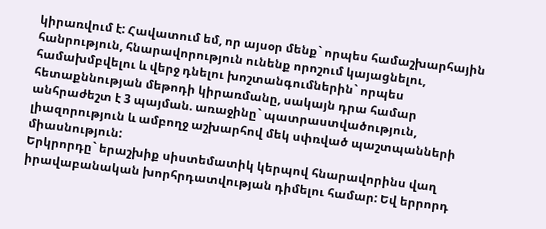կիրառվում է: Հավատում եմ, որ այսօր մենք` որպես համաշխարհային հանրություն, հնարավորություն ունենք որոշում կայացնելու, համախմբվելու և վերջ դնելու խոշտանգումներին` որպես հետաքննության մեթոդի կիրառմանը, սակայն դրա համար անհրաժեշտ է 3 պայման. առաջինը` պատրաստվածություն, լիազորություն և ամբողջ աշխարհով մեկ սփռված պաշտպանների միասնություն:
Երկրորդը` երաշխիք սիստեմատիկ կերպով հնարավորինս վաղ իրավաբանական խորհրդատվության դիմելու համար: Եվ երրորդ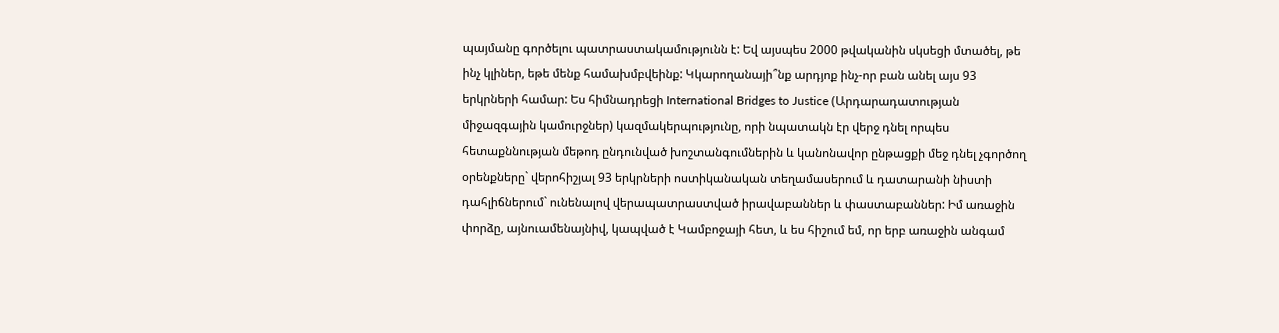պայմանը գործելու պատրաստակամությունն է: Եվ այսպես 2000 թվականին սկսեցի մտածել, թե ինչ կլիներ, եթե մենք համախմբվեինք: Կկարողանայի՞նք արդյոք ինչ-որ բան անել այս 93 երկրների համար: Ես հիմնադրեցի International Bridges to Justice (Արդարադատության միջազգային կամուրջներ) կազմակերպությունը, որի նպատակն էր վերջ դնել որպես հետաքննության մեթոդ ընդունված խոշտանգումներին և կանոնավոր ընթացքի մեջ դնել չգործող օրենքները` վերոհիշյալ 93 երկրների ոստիկանական տեղամասերում և դատարանի նիստի դահլիճներում` ունենալով վերապատրաստված իրավաբաններ և փաստաբաններ: Իմ առաջին փորձը, այնուամենայնիվ, կապված է Կամբոջայի հետ, և ես հիշում եմ, որ երբ առաջին անգամ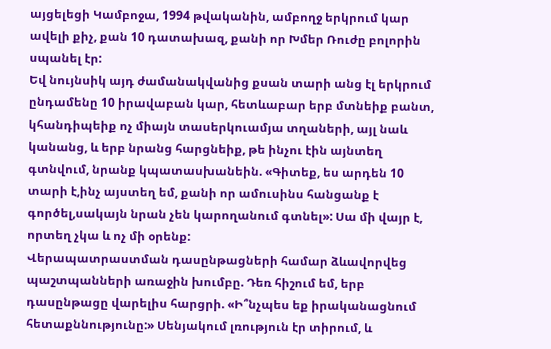այցելեցի Կամբոջա, 1994 թվականին, ամբողջ երկրում կար ավելի քիչ, քան 10 դատախազ, քանի որ Խմեր Ռուժը բոլորին սպանել էր:
Եվ նույնսիկ այդ ժամանակվանից քսան տարի անց էլ երկրում ընդամենը 10 իրավաբան կար, հետևաբար երբ մտնեիք բանտ, կհանդիպեիք ոչ միայն տասերկուամյա տղաների, այլ նաև կանանց, և երբ նրանց հարցնեիք, թե ինչու էին այնտեղ գտնվում, նրանք կպատասխանեին. «Գիտեք, ես արդեն 10 տարի է,ինչ այստեղ եմ, քանի որ ամուսինս հանցանք է գործել,սակայն նրան չեն կարողանում գտնել»: Սա մի վայր է, որտեղ չկա և ոչ մի օրենք:
Վերապատրաստման դասընթացների համար ձևավորվեց պաշտպանների առաջին խումբը. Դեռ հիշում եմ, երբ դասընթացը վարելիս հարցրի. «Ի՞նչպես եք իրականացնում հետաքննությունը:» Սենյակում լռություն էր տիրում, և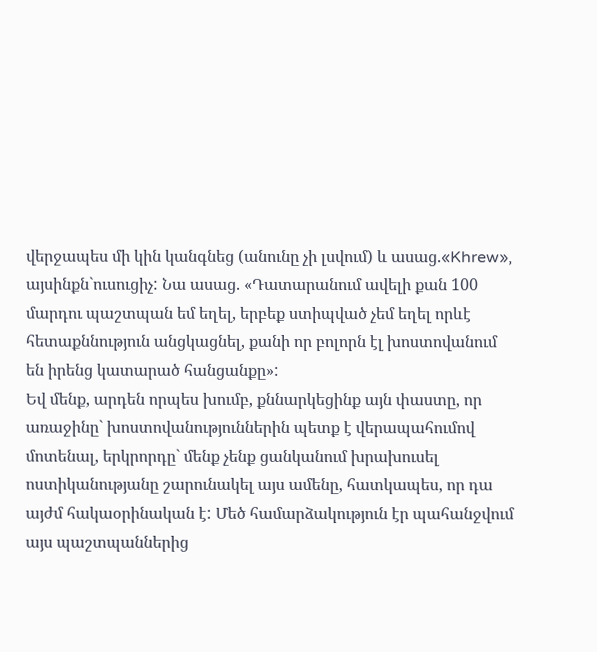վերջապես մի կին կանգնեց (անունը չի լսվում) և ասաց.«Khrew», այսինքն`ուսուցիչ: Նա ասաց. «Դատարանում ավելի քան 100 մարդու պաշտպան եմ եղել, երբեք ստիպված չեմ եղել որևէ հետաքննություն անցկացնել, քանի որ բոլորն էլ խոստովանում են իրենց կատարած հանցանքը»:
Եվ մենք, արդեն որպես խումբ, քննարկեցինք այն փաստը, որ առաջինը` խոստովանություններին պետք է վերապահումով մոտենալ, երկրորդը` մենք չենք ցանկանում խրախուսել ոստիկանությանը շարունակել այս ամենը, հատկապես, որ դա այժմ հակաօրինական է: Մեծ համարձակություն էր պահանջվում այս պաշտպաններից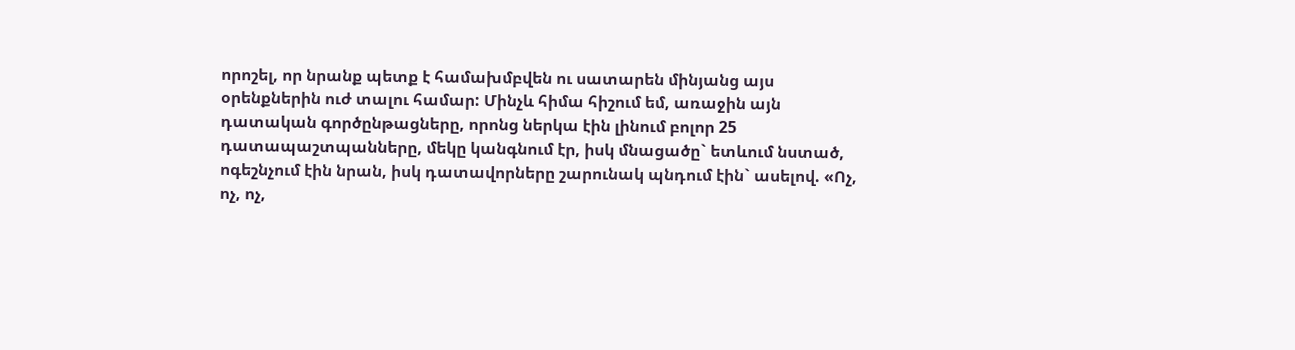որոշել, որ նրանք պետք է համախմբվեն ու սատարեն մինյանց այս օրենքներին ուժ տալու համար: Մինչև հիմա հիշում եմ, առաջին այն դատական գործընթացները, որոնց ներկա էին լինում բոլոր 25 դատապաշտպանները, մեկը կանգնում էր, իսկ մնացածը` ետևում նստած, ոգեշնչում էին նրան, իսկ դատավորները շարունակ պնդում էին` ասելով. «Ոչ, ոչ, ոչ,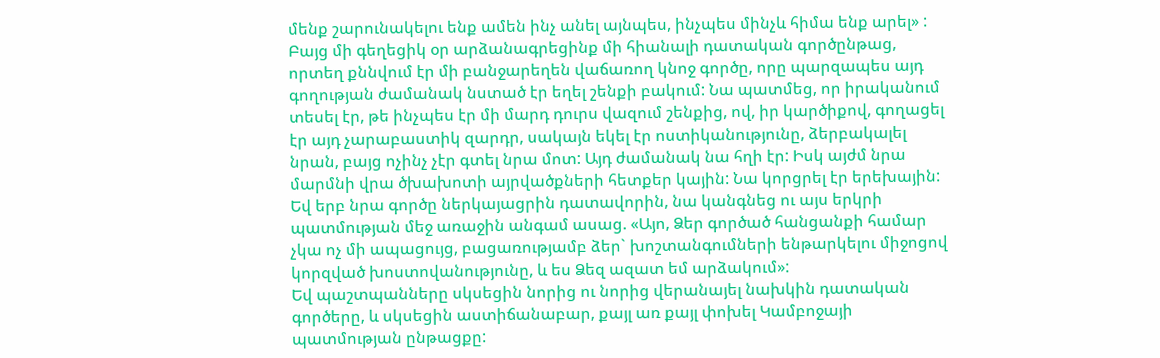մենք շարունակելու ենք ամեն ինչ անել այնպես, ինչպես մինչև հիմա ենք արել» :
Բայց մի գեղեցիկ օր արձանագրեցինք մի հիանալի դատական գործընթաց, որտեղ քննվում էր մի բանջարեղեն վաճառող կնոջ գործը, որը պարզապես այդ գողության ժամանակ նստած էր եղել շենքի բակում: Նա պատմեց, որ իրականում տեսել էր, թե ինչպես էր մի մարդ դուրս վազում շենքից, ով, իր կարծիքով, գողացել էր այդ չարաբաստիկ զարդր, սակայն եկել էր ոստիկանությունը, ձերբակալել նրան, բայց ոչինչ չէր գտել նրա մոտ: Այդ ժամանակ նա հղի էր: Իսկ այժմ նրա մարմնի վրա ծխախոտի այրվածքների հետքեր կային: Նա կորցրել էր երեխային: Եվ երբ նրա գործը ներկայացրին դատավորին, նա կանգնեց ու այս երկրի պատմության մեջ առաջին անգամ ասաց. «Այո, Ձեր գործած հանցանքի համար չկա ոչ մի ապացույց, բացառությամբ ձեր` խոշտանգումների ենթարկելու միջոցով կորզված խոստովանությունը, և ես Ձեզ ազատ եմ արձակում»:
Եվ պաշտպանները սկսեցին նորից ու նորից վերանայել նախկին դատական գործերը, և սկսեցին աստիճանաբար, քայլ առ քայլ փոխել Կամբոջայի պատմության ընթացքը: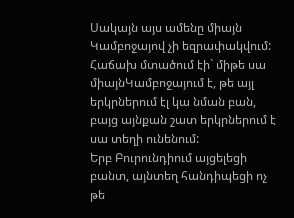Սակայն այս ամենը միայն Կամբոջայով չի եզրափակվում: Հաճախ մտածում էի` միթե սա միայնԿամբոջայում է, թե այլ երկրներում էլ կա նման բան, բայց այնքան շատ երկրներում է սա տեղի ունենում:
Երբ Բուրունդիում այցելեցի բանտ, այնտեղ հանդիպեցի ոչ թե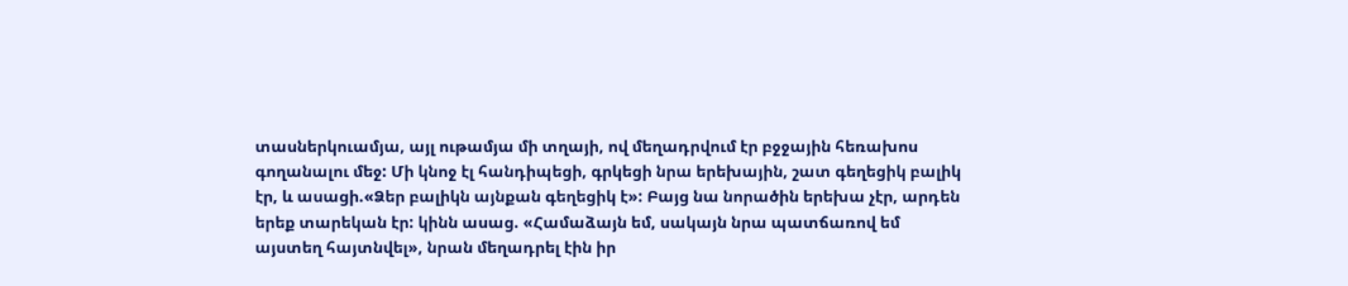տասներկուամյա, այլ ութամյա մի տղայի, ով մեղադրվում էր բջջային հեռախոս գողանալու մեջ: Մի կնոջ էլ հանդիպեցի, գրկեցի նրա երեխային, շատ գեղեցիկ բալիկ էր, և ասացի.«Ձեր բալիկն այնքան գեղեցիկ է»: Բայց նա նորածին երեխա չէր, արդեն երեք տարեկան էր: կինն ասաց. «Համաձայն եմ, սակայն նրա պատճառով եմ այստեղ հայտնվել», նրան մեղադրել էին իր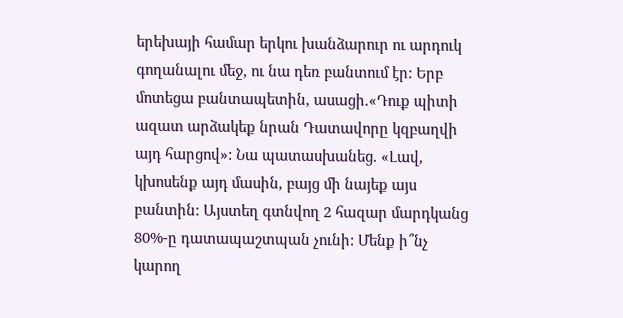երեխայի համար երկու խանձարուր ու արդուկ գողանալու մեջ, ու նա դեռ բանտում էր: Երբ մոտեցա բանտապետին, ասացի.«Դուք պիտի ազատ արձակեք նրան Դատավորը կզբաղվի այդ հարցով»: Նա պատասխանեց. «Լավ, կխոսենք այդ մասին, բայց մի նայեք այս բանտին: Այստեղ գտնվող 2 հազար մարդկանց 80%-ը դատապաշտպան չունի: Մենք ի՞նչ կարող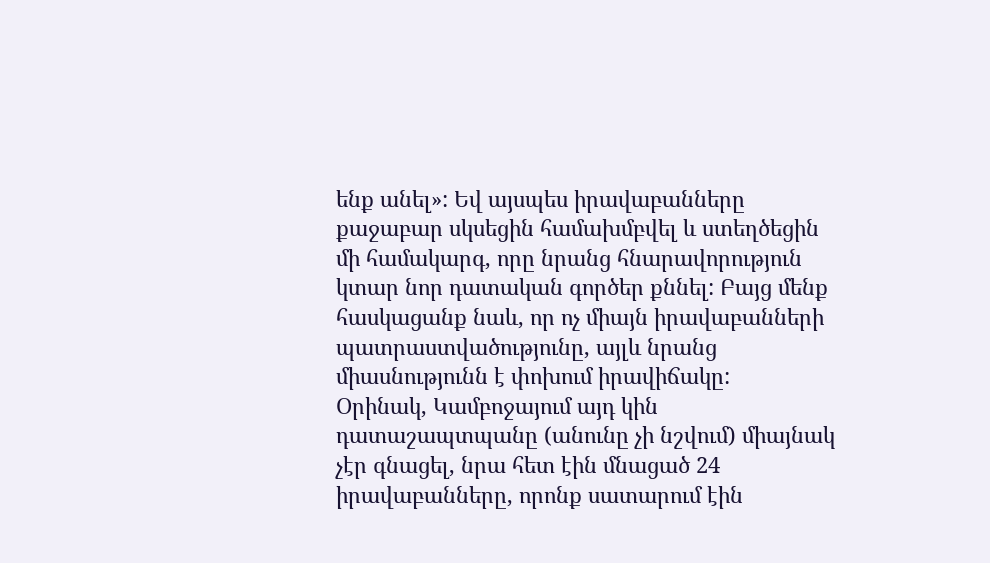ենք անել»: Եվ այսպես իրավաբանները քաջաբար սկսեցին համախմբվել և ստեղծեցին մի համակարգ, որը նրանց հնարավորություն կտար նոր դատական գործեր քննել: Բայց մենք հասկացանք նաև, որ ոչ միայն իրավաբանների պատրաստվածությունը, այլև նրանց միասնությունն է փոխում իրավիճակը:
Օրինակ, Կամբոջայում այդ կին դատաշապտպանը (անունը չի նշվում) միայնակ չէր գնացել, նրա հետ էին մնացած 24 իրավաբանները, որոնք սատարում էին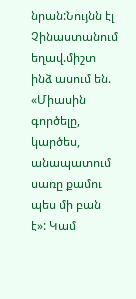նրան:Նույնն էլ Չինաստանում եղավ.միշտ ինձ ասում են. «Միասին գործելը, կարծես, անապատում սառը քամու պես մի բան է»: Կամ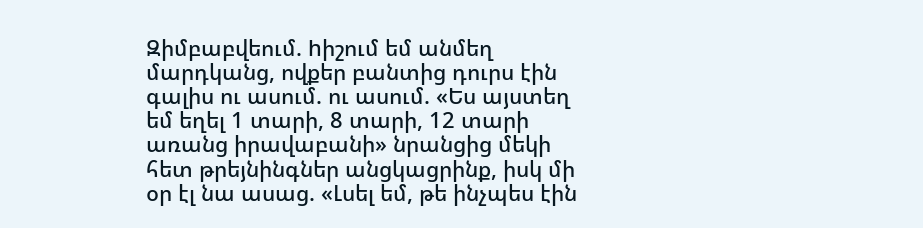Զիմբաբվեում. hիշում եմ անմեղ մարդկանց, ովքեր բանտից դուրս էին գալիս ու ասում. ու ասում. «Ես այստեղ եմ եղել 1 տարի, 8 տարի, 12 տարի առանց իրավաբանի» նրանցից մեկի հետ թրեյնինգներ անցկացրինք, իսկ մի օր էլ նա ասաց. «Լսել եմ, թե ինչպես էին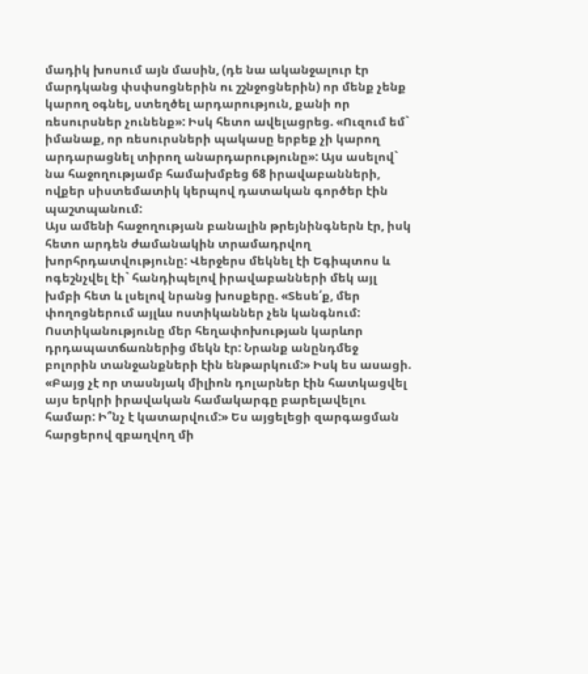մադիկ խոսում այն մասին, (դե նա ականջալուր էր մարդկանց փսփսոցներին ու շշնջոցներին) որ մենք չենք կարող օգնել, ստեղծել արդարություն, քանի որ ռեսուրսներ չունենք»: Իսկ հետո ավելացրեց. «Ուզում եմ` իմանաք, որ ռեսուրսների պակասը երբեք չի կարող արդարացնել տիրող անարդարությունը»: Այս ասելով` նա հաջողությամբ համախմբեց 68 իրավաբանների, ովքեր սիստեմատիկ կերպով դատական գործեր էին պաշտպանում:
Այս ամենի հաջողության բանալին թրեյնինգներն էր, իսկ հետո արդեն ժամանակին տրամադրվող խորհրդատվությունը: Վերջերս մեկնել էի Եգիպտոս և ոգեշնչվել էի` հանդիպելով իրավաբանների մեկ այլ խմբի հետ և լսելով նրանց խոսքերը. «Տեսե՛ք, մեր փողոցներում այլևս ոստիկաններ չեն կանգնում: Ոստիկանությունը մեր հեղափոխության կարևոր դրդապատճառներից մեկն էր: Նրանք անընդմեջ բոլորին տանջանքների էին ենթարկում:» Իսկ ես ասացի. «Բայց չէ որ տասնյակ միլիոն դոլարներ էին հատկացվել այս երկրի իրավական համակարգը բարելավելու համար: Ի՞նչ է կատարվում:» Ես այցելեցի զարգացման հարցերով զբաղվող մի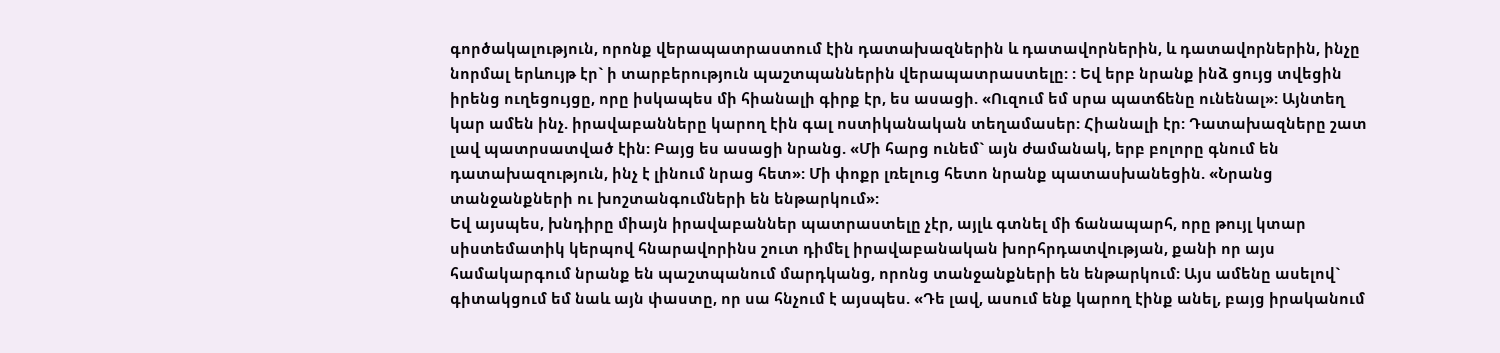գործակալություն, որոնք վերապատրաստում էին դատախազներին և դատավորներին, և դատավորներին, ինչը նորմալ երևույթ էր` ի տարբերություն պաշտպաններին վերապատրաստելը: : Եվ երբ նրանք ինձ ցույց տվեցին իրենց ուղեցույցը, որը իսկապես մի հիանալի գիրք էր, ես ասացի. «Ուզում եմ սրա պատճենը ունենալ»: Այնտեղ կար ամեն ինչ. իրավաբանները կարող էին գալ ոստիկանական տեղամասեր: Հիանալի էր: Դատախազները շատ լավ պատրսատված էին: Բայց ես ասացի նրանց. «Մի հարց ունեմ` այն ժամանակ, երբ բոլորը գնում են դատախազություն, ինչ է լինում նրաց հետ»: Մի փոքր լռելուց հետո նրանք պատասխանեցին. «Նրանց տանջանքների ու խոշտանգումների են ենթարկում»:
Եվ այսպես, խնդիրը միայն իրավաբաններ պատրաստելը չէր, այլև գտնել մի ճանապարհ, որը թույլ կտար սիստեմատիկ կերպով հնարավորինս շուտ դիմել իրավաբանական խորհրդատվության, քանի որ այս համակարգում նրանք են պաշտպանում մարդկանց, որոնց տանջանքների են ենթարկում: Այս ամենը ասելով` գիտակցում եմ նաև այն փաստը, որ սա հնչում է այսպես. «Դե լավ, ասում ենք կարող էինք անել, բայց իրականում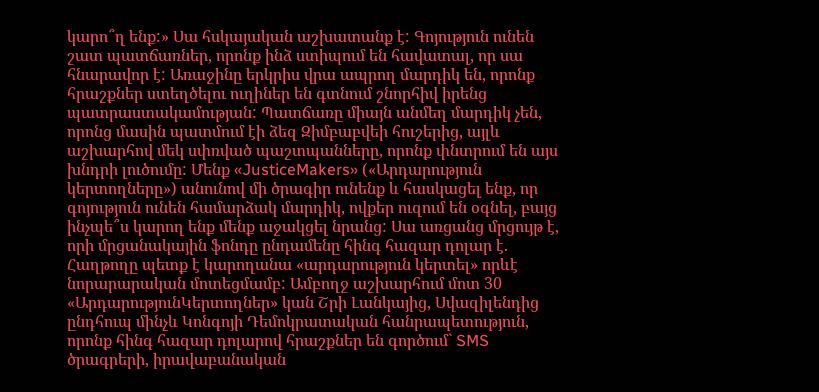կարո՞ղ ենք:» Սա հսկայական աշխատանք է: Գոյություն ունեն շատ պատճառներ, որոնք ինձ ստիպում են հավատալ, որ սա հնարավոր է: Առաջինը երկրիս վրա ապրող մարդիկ են, որոնք հրաշքներ ստեղծելու ուղիներ են գտնում շնորհիվ իրենց պատրաստակամության: Պատճառը միայն անմեղ մարդիկ չեն, որոնց մասին պատմում էի ձեզ Զիմբաբվեի հուշերից, այլև աշխարհով մեկ սփռված պաշտպանները, որոնք փնտրում են այս խնդրի լուծումը: Մենք «JusticeMakers» («Արդարություն կերտողները») անունով մի ծրագիր ունենք և հասկացել ենք, որ գոյություն ունեն համարձակ մարդիկ, ովքեր ուզում են օգնել, բայց ինչպե՞ս կարող ենք մենք աջակցել նրանց: Սա առցանց մրցույթ է, որի մրցանակային ֆոնդը ընդամենը հինգ հազար դոլար է. Հաղթողը պետք է կարողանա «արդարություն կերտել» որևէ նորարարական մոտեցմամբ: Ամբողջ աշխարհում մոտ 30 «ԱրդարությունԿերտողներ» կան Շրի Լանկայից, Սվազիլենդից ընդհուպ մինչև Կոնգոյի Դեմոկրատական հանրապետություն, որոնք հինգ հազար դոլարով հրաշքներ են գործում` SMS ծրագրերի, իրավաբանական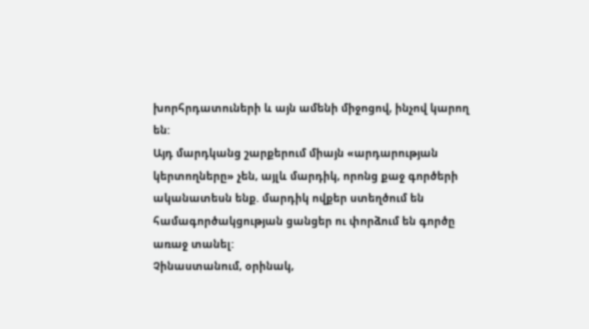խորհրդատուների և այն ամենի միջոցով, ինչով կարող են:
Այդ մարդկանց շարքերում միայն «արդարության կերտողները» չեն, այլև մարդիկ, որոնց քաջ գործերի ականատեսն ենք. մարդիկ ովքեր ստեղծում են համագործակցության ցանցեր ու փորձում են գործը առաջ տանել:
Չինաստանում, օրինակ,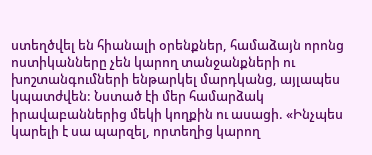ստեղծվել են հիանալի օրենքներ, համաձայն որոնց ոստիկանները չեն կարող տանջանքների ու խոշտանգումների ենթարկել մարդկանց, այլապես կպատժվեն: Նստած էի մեր համարձակ իրավաբաններից մեկի կողքին ու ասացի. «Ինչպես կարելի է սա պարզել, որտեղից կարող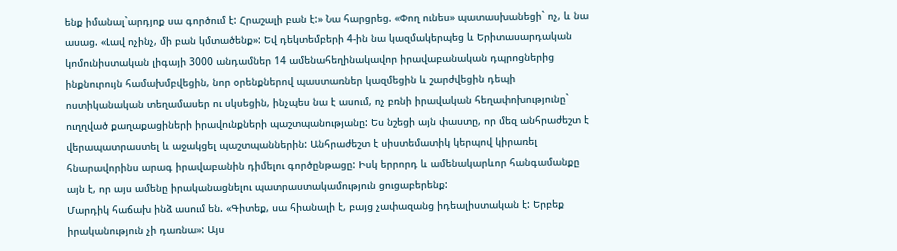ենք իմանալ`արդյոք սա գործում է: Հրաշալի բան է:» Նա հարցրեց. «Փող ունես» պատասխանեցի` ոչ, և նա ասաց. «Լավ ոչինչ, մի բան կմտածենք»: Եվ դեկտեմբերի 4-ին նա կազմակերպեց և Երիտասարդական կոմունիստական լիգայի 3000 անդամներ 14 ամենահեղինակավոր իրավաբանական դպրոցներից ինքնուրույն համախմբվեցին, նոր օրենքներով պաստառներ կազմեցին և շարժվեցին դեպի ոստիկանական տեղամասեր ու սկսեցին, ինչպես նա է ասում, ոչ բռնի իրավական հեղափոխությունը` ուղղված քաղաքացիների իրավունքների պաշտպանությանը: Ես նշեցի այն փաստը, որ մեզ անհրաժեշտ է վերապատրաստել և աջակցել պաշտպաններին: Անհրաժեշտ է սիստեմատիկ կերպով կիրառել հնարավորինս արագ իրավաբանին դիմելու գործընթացը: Իսկ երրորդ և ամենակարևոր հանգամանքը այն է, որ այս ամենը իրականացնելու պատրաստակամություն ցուցաբերենք:
Մարդիկ հաճախ ինձ ասում են. «Գիտեք, սա հիանալի է, բայց չափազանց իդեալիստական է: Երբեք իրականություն չի դառնա»: Այս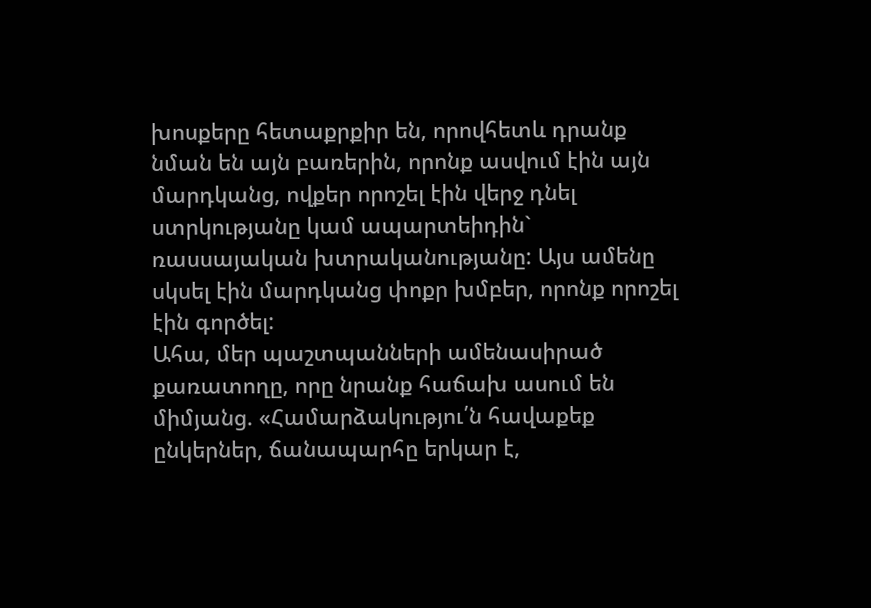խոսքերը հետաքրքիր են, որովհետև դրանք նման են այն բառերին, որոնք ասվում էին այն մարդկանց, ովքեր որոշել էին վերջ դնել ստրկությանը կամ ապարտեիդին` ռասսայական խտրականությանը: Այս ամենը սկսել էին մարդկանց փոքր խմբեր, որոնք որոշել էին գործել:
Ահա, մեր պաշտպանների ամենասիրած քառատողը, որը նրանք հաճախ ասում են միմյանց. «Համարձակությու՛ն հավաքեք ընկերներ, ճանապարհը երկար է,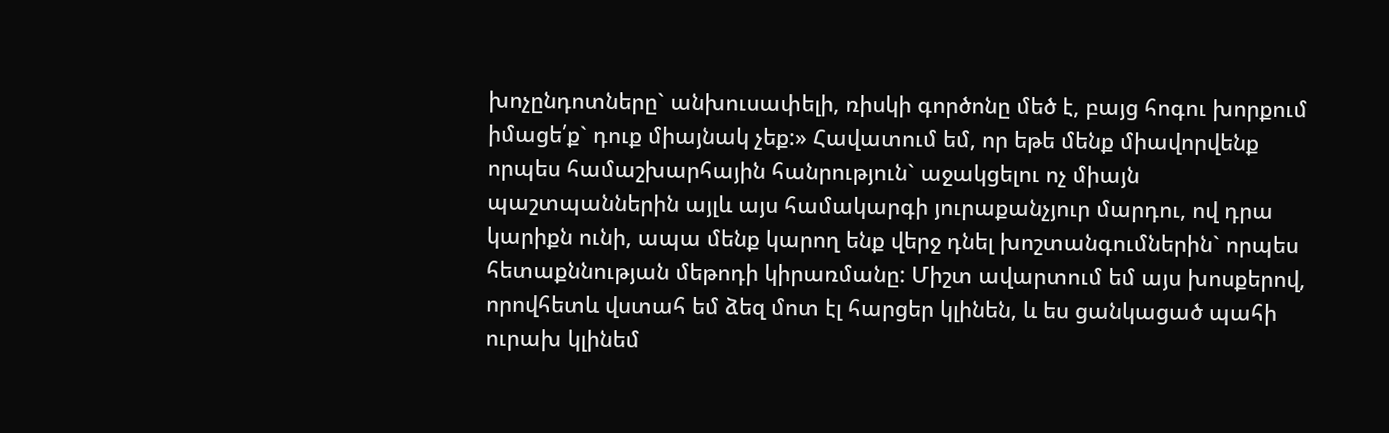խոչընդոտները` անխուսափելի, ռիսկի գործոնը մեծ է, բայց հոգու խորքում իմացե՛ք` դուք միայնակ չեք:» Հավատում եմ, որ եթե մենք միավորվենք որպես համաշխարհային հանրություն` աջակցելու ոչ միայն պաշտպաններին այլև այս համակարգի յուրաքանչյուր մարդու, ով դրա կարիքն ունի, ապա մենք կարող ենք վերջ դնել խոշտանգումներին` որպես հետաքննության մեթոդի կիրառմանը: Միշտ ավարտում եմ այս խոսքերով, որովհետև վստահ եմ ձեզ մոտ էլ հարցեր կլինեն, և ես ցանկացած պահի ուրախ կլինեմ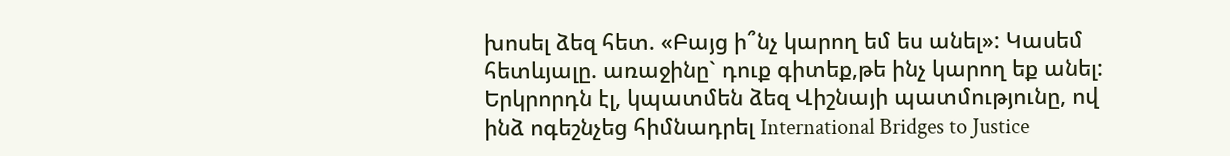խոսել ձեզ հետ. «Բայց ի՞նչ կարող եմ ես անել»: Կասեմ հետևյալը. առաջինը` դուք գիտեք,թե ինչ կարող եք անել: Երկրորդն էլ, կպատմեն ձեզ Վիշնայի պատմությունը, ով ինձ ոգեշնչեց հիմնադրել International Bridges to Justice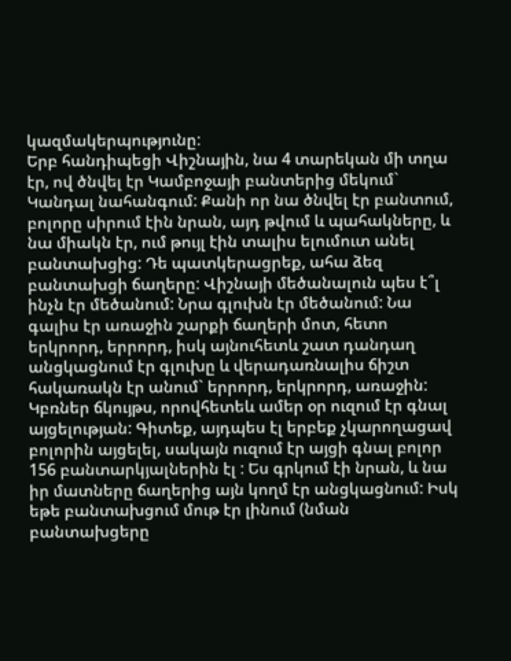կազմակերպությունը:
Երբ հանդիպեցի Վիշնային, նա 4 տարեկան մի տղա էր, ով ծնվել էր Կամբոջայի բանտերից մեկում` Կանդալ նահանգում: Քանի որ նա ծնվել էր բանտում, բոլորը սիրում էին նրան, այդ թվում և պահակները, և նա միակն էր, ում թույլ էին տալիս ելումուտ անել բանտախցից: Դե պատկերացրեք, ահա ձեզ բանտախցի ճաղերը: Վիշնայի մեծանալուն պես է՞լ ինչն էր մեծանում: Նրա գլուխն էր մեծանում: Նա գալիս էր առաջին շարքի ճաղերի մոտ, հետո երկրորդ, երրորդ, իսկ այնուհետև շատ դանդաղ անցկացնում էր գլուխը և վերադառնալիս ճիշտ հակառակն էր անում` երրորդ, երկրորդ, առաջին: Կբռներ ճկույթս, որովհետեև ամեր օր ուզում էր գնալ այցելության: Գիտեք, այդպես էլ երբեք չկարողացավ բոլորին այցելել, սակայն ուզում էր այցի գնալ բոլոր 156 բանտարկյալներին էլ : Ես գրկում էի նրան, և նա իր մատները ճաղերից այն կողմ էր անցկացնում: Իսկ եթե բանտախցում մութ էր լինում (նման բանտախցերը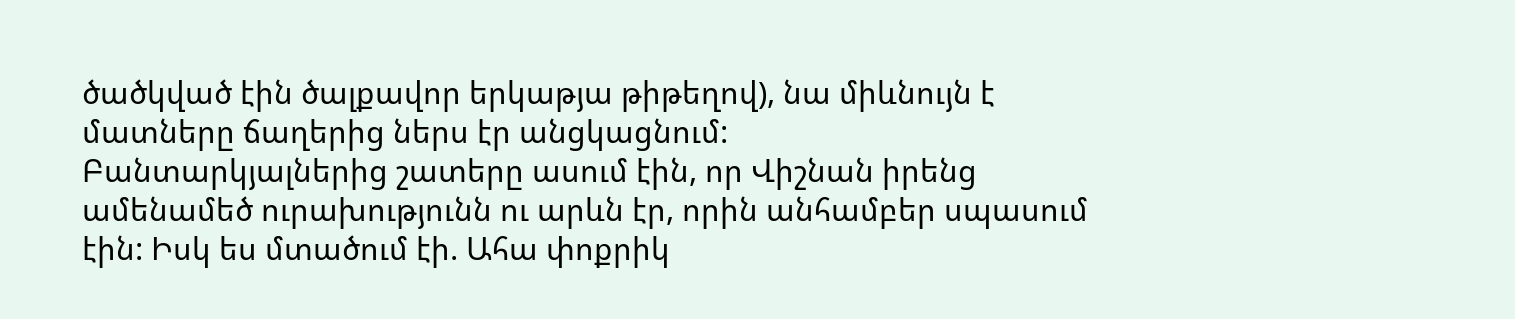ծածկված էին ծալքավոր երկաթյա թիթեղով), նա միևնույն է մատները ճաղերից ներս էր անցկացնում:
Բանտարկյալներից շատերը ասում էին, որ Վիշնան իրենց ամենամեծ ուրախությունն ու արևն էր, որին անհամբեր սպասում էին: Իսկ ես մտածում էի. Ահա փոքրիկ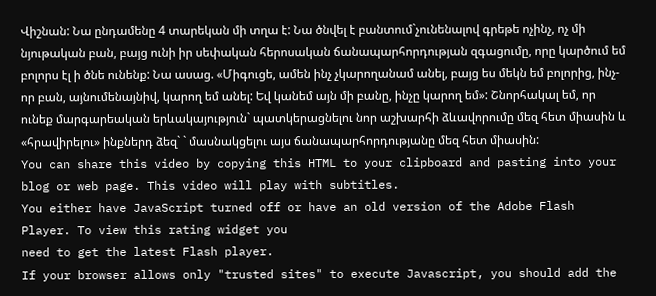Վիշնան: Նա ընդամենը 4 տարեկան մի տղա է: Նա ծնվել է բանտում`չունենալով գրեթե ոչինչ, ոչ մի նյութական բան, բայց ունի իր սեփական հերոսական ճանապարհորդության զգացումը, որը կարծում եմ բոլորս էլ ի ծնե ունենք: Նա ասաց. «Միգուցե, ամեն ինչ չկարողանամ անել, բայց ես մեկն եմ բոլորից, ինչ-որ բան, այնումենայնիվ, կարող եմ անել: Եվ կանեմ այն մի բանը, ինչը կարող եմ»: Շնորհակալ եմ, որ ունեք մարգարեական երևակայություն` պատկերացնելու նոր աշխարհի ձևավորումը մեզ հետ միասին և «հրավիրելու» ինքներդ ձեզ` ` մասնակցելու այս ճանապարհորդությանը մեզ հետ միասին:
You can share this video by copying this HTML to your clipboard and pasting into your blog or web page. This video will play with subtitles.
You either have JavaScript turned off or have an old version of the Adobe Flash Player. To view this rating widget you
need to get the latest Flash player.
If your browser allows only "trusted sites" to execute Javascript, you should add the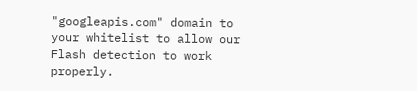"googleapis.com" domain to your whitelist to allow our Flash detection to work properly.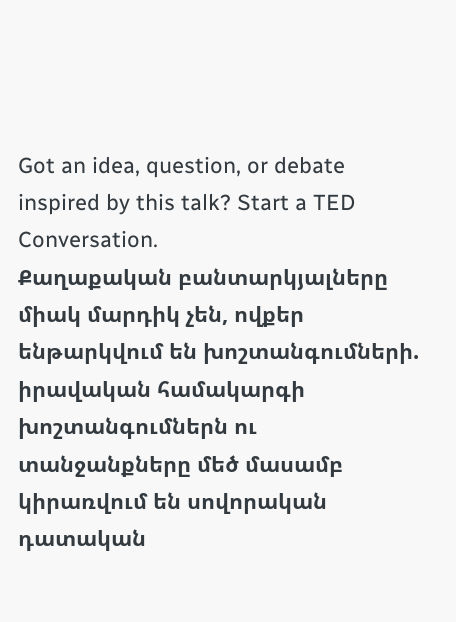Got an idea, question, or debate inspired by this talk? Start a TED Conversation.
Քաղաքական բանտարկյալները միակ մարդիկ չեն, ովքեր ենթարկվում են խոշտանգումների. իրավական համակարգի խոշտանգումներն ու տանջանքները մեծ մասամբ կիրառվում են սովորական դատական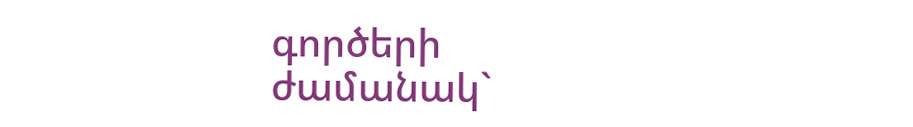գործերի ժամանակ`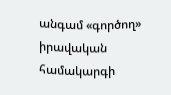անգամ «գործող» իրավական համակարգի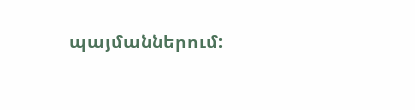պայմաններում: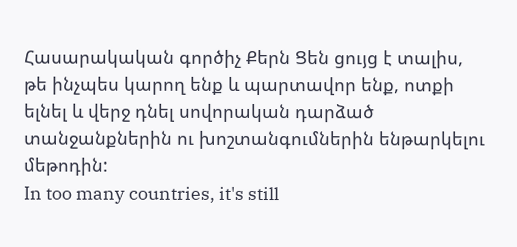Հասարակական գործիչ Քերն Ցեն ցույց է տալիս, թե ինչպես կարող ենք և պարտավոր ենք, ոտքի ելնել և վերջ դնել սովորական դարձած տանջանքներին ու խոշտանգումներին ենթարկելու մեթոդին:
In too many countries, it's still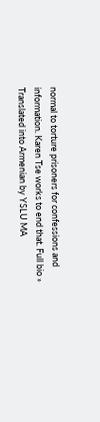normal to torture prisoners for confessions and information. Karen Tse works to end that. Full bio »
Translated into Armenian by YSLU MA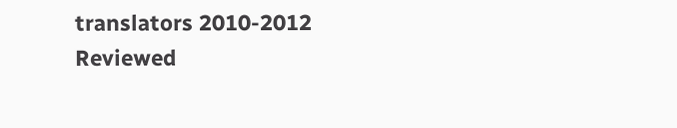translators 2010-2012
Reviewed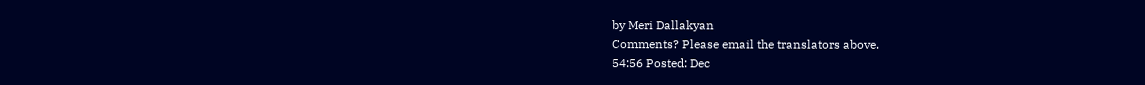by Meri Dallakyan
Comments? Please email the translators above.
54:56 Posted: Dec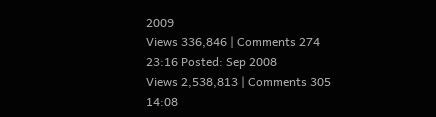2009
Views 336,846 | Comments 274
23:16 Posted: Sep 2008
Views 2,538,813 | Comments 305
14:08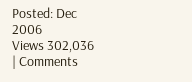Posted: Dec 2006
Views 302,036 | Comments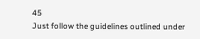45
Just follow the guidelines outlined under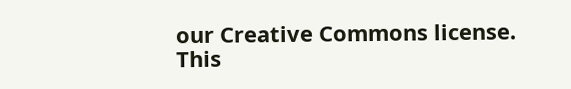our Creative Commons license.
This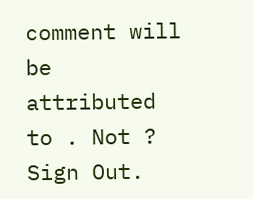comment will be attributed to . Not ? Sign Out.